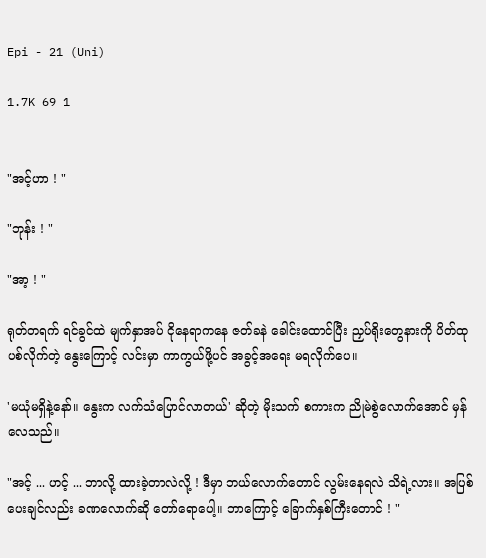Epi - 21 (Uni)

1.7K 69 1


"အင့်ဟာ ! "

"ဘုန်း ! "

"အာ့ ! "

ရုတ်တရက် ရင်ခွင်ထဲ မျက်နှာအပ် ငိုနေရာကနေ ဇတ်ခနဲ ခေါင်းထောင်ပြီး ညှပ်ရိုးတွေနားကို ပိတ်ထုပစ်လိုက်တဲ့ နွေးကြောင့် လင်းမှာ ကာကွယ်ဖို့ပင် အခွင့်အရေး မရလိုက်ပေ။

'မယုံမရှိနဲ့နော်။ နွေးက လက်သံပြောင်လာတယ်' ဆိုတဲ့ မိုးသက် စကားက ညိုမဲစွဲလောက်အောင် မှန်လေသည်။

"အင့် ... ဟင့် ... ဘာလို့ ထားခဲ့တာလဲလို့ ! ဒီမှာ ဘယ်လောက်တောင် လွမ်းနေရလဲ သိရဲ့လား။ အပြစ်ပေးချင်လည်း ခဏလောက်ဆို တော်ရောပေါ့။ ဘာကြောင့် ခြောက်နှစ်ကြီးတောင် ! "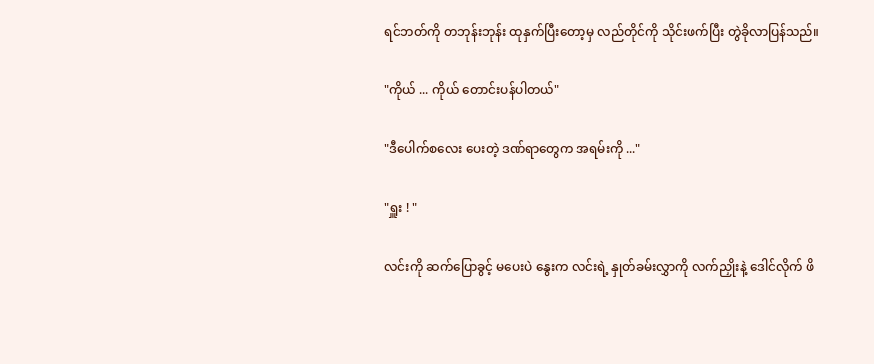ရင်ဘတ်ကို တဘုန်းဘုန်း ထုနှက်ပြီးတော့မှ လည်တိုင်ကို သိုင်းဖက်ပြီး တွဲခိုလာပြန်သည်။

"ကိုယ် ... ကိုယ် တောင်းပန်ပါတယ်"

"ဒီပေါက်စလေး ပေးတဲ့ ဒဏ်ရာတွေက အရမ်းကို ..."

"ရှူး ! "

လင်းကို ဆက်ပြောခွင့် မပေးပဲ နွေးက လင်းရဲ့ နှုတ်ခမ်းလွှာကို လက်ညှိုးနဲ့ ဒေါင်လိုက် ဖိ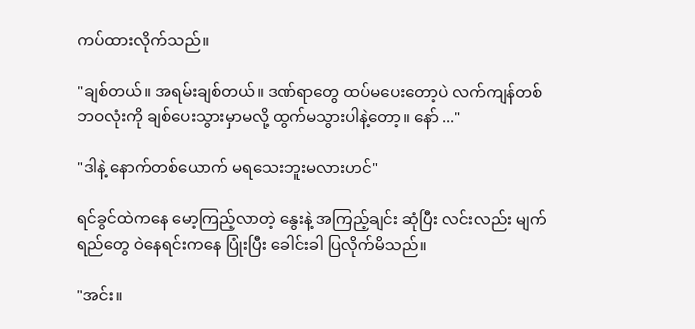ကပ်ထားလိုက်သည်။

"ချစ်တယ်။ အရမ်းချစ်တယ်။ ဒဏ်ရာတွေ ထပ်မပေးတော့ပဲ လက်ကျန်တစ်ဘဝလုံးကို ချစ်ပေးသွားမှာမလို့ ထွက်မသွားပါနဲ့တော့။ နော် ..."

"ဒါနဲ့ နောက်တစ်ယောက် မရသေးဘူးမလားဟင်"

ရင်ခွင်ထဲကနေ မော့ကြည့်လာတဲ့ နွေးနဲ့ အကြည့်ချင်း ဆုံပြီး လင်းလည်း မျက်ရည်တွေ ဝဲနေရင်းကနေ ပြုံးပြီး ခေါင်းခါ ပြလိုက်မိသည်။

"အင်း။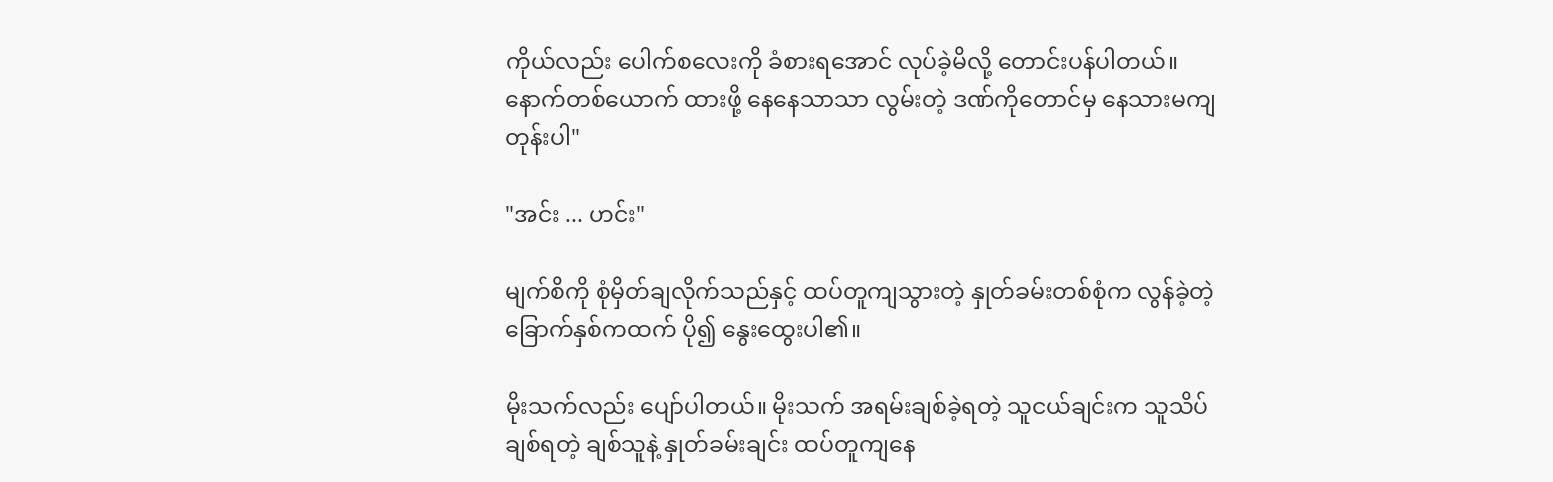ကိုယ်လည်း ပေါက်စလေးကို ခံစားရအောင် လုပ်ခဲ့မိလို့ တောင်းပန်ပါတယ်။ နောက်တစ်ယောက် ထားဖို့ နေနေသာသာ လွမ်းတဲ့ ဒဏ်ကိုတောင်မှ နေသားမကျတုန်းပါ"

"အင်း ... ဟင်း"

မျက်စိကို စုံမှိတ်ချလိုက်သည်နှင့် ထပ်တူကျသွားတဲ့ နှုတ်ခမ်းတစ်စုံက လွန်ခဲ့တဲ့ ခြောက်နှစ်ကထက် ပို၍ နွေးထွေးပါ၏။

မိုးသက်လည်း ပျော်ပါတယ်။ မိုးသက် အရမ်းချစ်ခဲ့ရတဲ့ သူငယ်ချင်းက သူသိပ်ချစ်ရတဲ့ ချစ်သူနဲ့ နှုတ်ခမ်းချင်း ထပ်တူကျနေ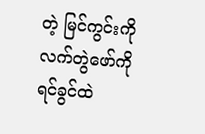တဲ့ မြင်ကွင်းကို လက်တွဲဖော်ကို ရင်ခွင်ထဲ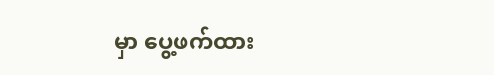မှာ ပွေ့ဖက်ထား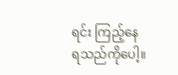ရင်း ကြည့်နေရသည်ကိုပေါ့။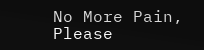No More Pain, Please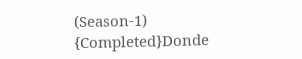(Season-1) {Completed}Donde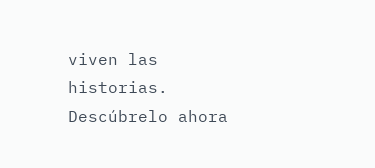viven las historias. Descúbrelo ahora